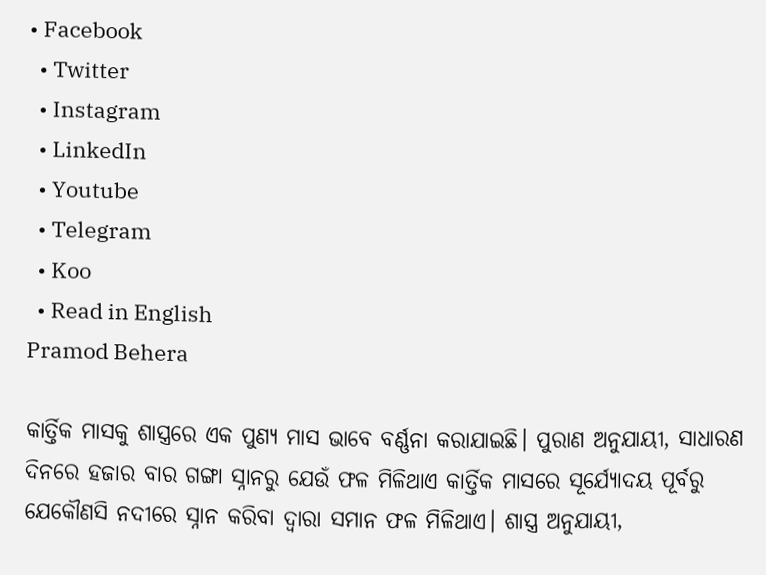• Facebook
  • Twitter
  • Instagram
  • LinkedIn
  • Youtube
  • Telegram
  • Koo
  • Read in English
Pramod Behera

କାର୍ତ୍ତିକ ମାସକୁ ଶାସ୍ତ୍ରରେ ଏକ ପୁଣ୍ୟ ମାସ ଭାବେ ବର୍ଣ୍ଣନା କରାଯାଇଛି। ପୁରାଣ ଅନୁଯାୟୀ, ସାଧାରଣ ଦିନରେ ହଜାର ବାର ଗଙ୍ଗା ସ୍ନାନରୁ ଯେଉଁ ଫଳ ମିଳିଥାଏ କାର୍ତ୍ତିକ ମାସରେ ସୂର୍ଯ୍ୟୋଦୟ ପୂର୍ବରୁ ଯେକୌଣସି ନଦୀରେ ସ୍ନାନ କରିବା ଦ୍ୱାରା ସମାନ ଫଳ ମିଳିଥାଏ। ଶାସ୍ତ୍ର ଅନୁଯାୟୀ,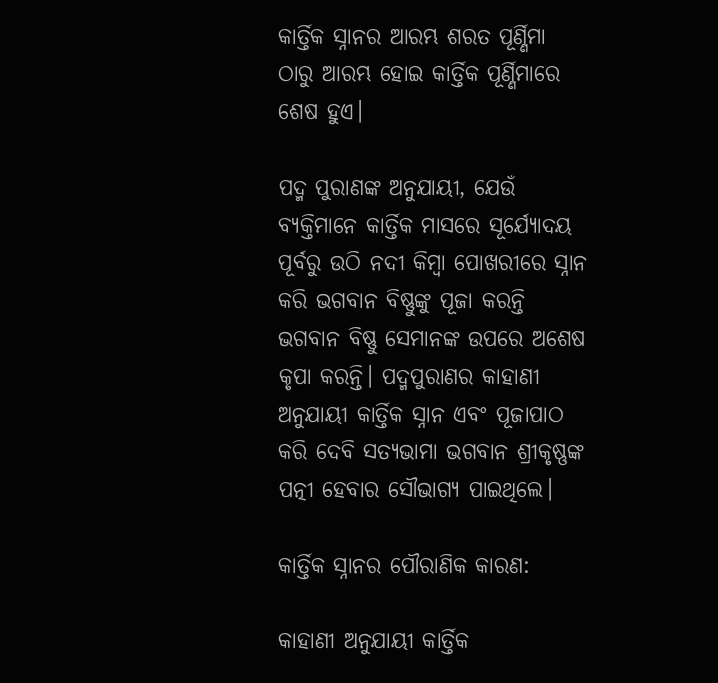କାର୍ତ୍ତିକ ସ୍ନାନର ଆରମ୍ଭ ଶରତ ପୂର୍ଣ୍ଣିମା ଠାରୁ ଆରମ୍ଭ ହୋଇ କାର୍ତ୍ତିକ ପୂର୍ଣ୍ଣିମାରେ ଶେଷ ହୁଏ।

ପଦ୍ମ ପୁରାଣଙ୍କ ଅନୁଯାୟୀ, ଯେଉଁ ବ୍ୟକ୍ତିମାନେ କାର୍ତ୍ତିକ ମାସରେ ସୂର୍ଯ୍ୟୋଦୟ ପୂର୍ବରୁ ଉଠି ନଦୀ କିମ୍ବା ପୋଖରୀରେ ସ୍ନାନ କରି ଭଗବାନ ବିଷ୍ଣୁଙ୍କୁ ପୂଜା କରନ୍ତି ଭଗବାନ ବିଷ୍ଣୁ ସେମାନଙ୍କ ଉପରେ ଅଶେଷ କୃପା କରନ୍ତି। ପଦ୍ମପୁରାଣର କାହାଣୀ ଅନୁଯାୟୀ କାର୍ତ୍ତିକ ସ୍ନାନ ଏବଂ ପୂଜାପାଠ କରି ଦେବି ସତ୍ୟଭାମା ଭଗବାନ ଶ୍ରୀକୃଷ୍ଣଙ୍କ ପତ୍ନୀ ହେବାର ସୌଭାଗ୍ୟ ପାଇଥିଲେ।

କାର୍ତ୍ତିକ ସ୍ନାନର ପୌରାଣିକ କାରଣ:

କାହାଣୀ ଅନୁଯାୟୀ କାର୍ତ୍ତିକ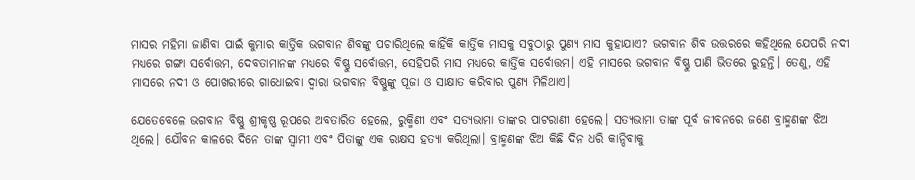ମାସର ମହିମା ଜାଣିବା ପାଇଁ କୁମାର କାର୍ତ୍ତିକ ଭଗବାନ ଶିବଙ୍କୁ ପଚାରିଥିଲେ କାହିଁକି କାର୍ତ୍ତିକ ମାସକୁ ସବୁଠାରୁ ପୁଣ୍ୟ ମାସ କୁହାଯାଏ? ଭଗବାନ ଶିବ ଉତ୍ତରରେ କହିଥିଲେ ଯେପରି ନଦୀ ମଧ୍ୟରେ ଗଙ୍ଗା ସର୍ବୋତ୍ତମ, ଦେବତାମାନଙ୍କ ମଧ୍ୟରେ ବିଷ୍ଣୁ ସର୍ବୋତ୍ତମ, ସେହିପରି ମାସ ମଧ୍ୟରେ କାର୍ତ୍ତିକ ସର୍ବୋତ୍ତମ। ଏହି ମାସରେ ଭଗବାନ ବିଷ୍ଣୁ ପାଣି ଭିତରେ ରୁହନ୍ତି। ତେଣୁ, ଏହି ମାସରେ ନଦୀ ଓ ପୋଖରୀରେ ଗାଧୋଇବା ଦ୍ୱାରା ଭଗବାନ ବିଷ୍ଣୁଙ୍କୁ ପୂଜା ଓ ସାକ୍ଷାତ କରିବାର ପୁଣ୍ୟ ମିଳିଥାଏ।

ଯେତେବେଳେ ଭଗବାନ ବିଷ୍ଣୁ ଶ୍ରୀକୃଷ୍ଣ ରୂପରେ ଅବତାରିତ ହେଲେ, ରୁକ୍ମିଣୀ ଏବଂ ସତ୍ୟଭାମା ତାଙ୍କର ପାଟରାଣୀ ହେଲେ। ସତ୍ୟଭାମା ତାଙ୍କ ପୂର୍ବ ଜୀବନରେ ଜଣେ ବ୍ରାହ୍ମଣଙ୍କ ଝିଅ ଥିଲେ। ଯୌବନ କାଳରେ ଦିନେ ତାଙ୍କ ସ୍ୱାମୀ ଏବଂ ପିତାଙ୍କୁ ଏକ ରାକ୍ଷସ ହତ୍ୟା କରିଥିଲା। ବ୍ରାହ୍ମଣଙ୍କ ଝିଅ କିଛି ଦିନ ଧରି କାନ୍ଦିବାକୁ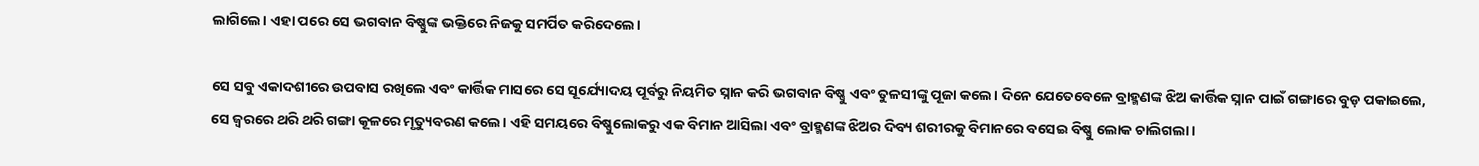ଲାଗିଲେ। ଏହା ପରେ ସେ ଭଗବାନ ବିଷ୍ଣୁଙ୍କ ଭକ୍ତିରେ ନିଜକୁ ସମର୍ପିତ କରିଦେଲେ।

ସେ ସବୁ ଏକାଦଶୀରେ ଉପବାସ ରଖିଲେ ଏବଂ କାର୍ତ୍ତିକ ମାସରେ ସେ ସୂର୍ଯ୍ୟୋଦୟ ପୂର୍ବରୁ ନିୟମିତ ସ୍ନାନ କରି ଭଗବାନ ବିଷ୍ଣୁ ଏବଂ ତୁଳସୀଙ୍କୁ ପୂଜା କଲେ। ଦିନେ ଯେତେବେଳେ ବ୍ରାହ୍ମଣଙ୍କ ଝିଅ କାର୍ତ୍ତିକ ସ୍ନାନ ପାଇଁ ଗଙ୍ଗାରେ ବୁଡ଼ ପକାଇଲେ, ସେ ଜ୍ୱରରେ ଥରି ଥରି ଗଙ୍ଗା କୂଳରେ ମୃତ୍ୟୁବରଣ କଲେ। ଏହି ସମୟରେ ବିଷ୍ଣୁଲୋକରୁ ଏକ ବିମାନ ଆସିଲା ଏବଂ ବ୍ରାହ୍ମଣଙ୍କ ଝିଅର ଦିବ୍ୟ ଶରୀରକୁ ବିମାନରେ ବସେଇ ବିଷ୍ଣୁ ଲୋକ ଚାଲିଗଲା।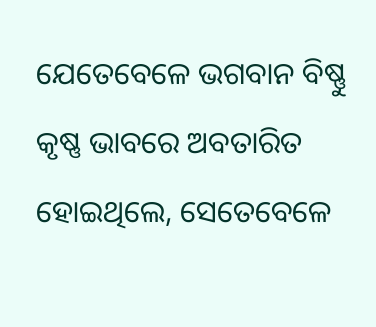ଯେତେବେଳେ ଭଗବାନ ବିଷ୍ଣୁ କୃଷ୍ଣ ଭାବରେ ଅବତାରିତ ହୋଇଥିଲେ, ସେତେବେଳେ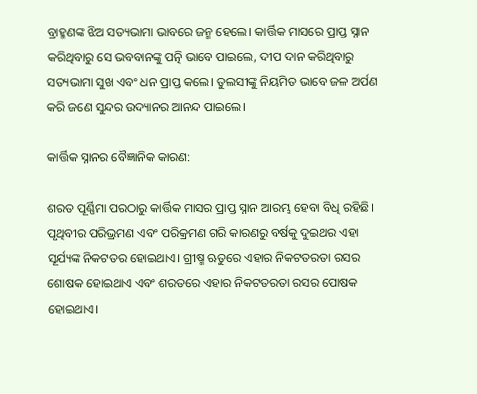ବ୍ରାହ୍ମଣଙ୍କ ଝିଅ ସତ୍ୟଭାମା ଭାବରେ ଜନ୍ମ ହେଲେ। କାର୍ତ୍ତିକ ମାସରେ ପ୍ରାପ୍ତ ସ୍ନାନ କରିଥିବାରୁ ସେ ଭବବାନଙ୍କୁ ପତ୍ନି ଭାବେ ପାଇଲେ, ଦୀପ ଦାନ କରିଥିବାରୁ ସତ୍ୟଭାମା ସୁଖ ଏବଂ ଧନ ପ୍ରାପ୍ତ କଲେ। ତୁଲସୀଙ୍କୁ ନିୟମିତ ଭାବେ ଜଳ ଅର୍ପଣ କରି ଜଣେ ସୁନ୍ଦର ଉଦ୍ୟାନର ଆନନ୍ଦ ପାଇଲେ।

କାର୍ତ୍ତିକ ସ୍ନାନର ବୈଜ୍ଞାନିକ କାରଣ:

ଶରତ ପୂର୍ଣ୍ଣିମା ପରଠାରୁ କାର୍ତ୍ତିକ ମାସର ପ୍ରାପ୍ତ ସ୍ନାନ ଆରମ୍ଭ ହେବା ବିଧି ରହିଛି। ପୃଥିବୀର ପରିଭ୍ରମଣ ଏବଂ ପରିକ୍ରମଣ ଗରି କାରଣରୁ ବର୍ଷକୁ ଦୁଇଥର ଏହା ସୂର୍ଯ୍ୟଙ୍କ ନିକଟତର ହୋଇଥାଏ। ଗ୍ରୀଷ୍ମ ଋତୁରେ ଏହାର ନିକଟତରତା ରସର ଶୋଷକ ହୋଇଥାଏ ଏବଂ ଶରତରେ ଏହାର ନିକଟତରତା ରସର ପୋଷକ ହୋଇଥାଏ।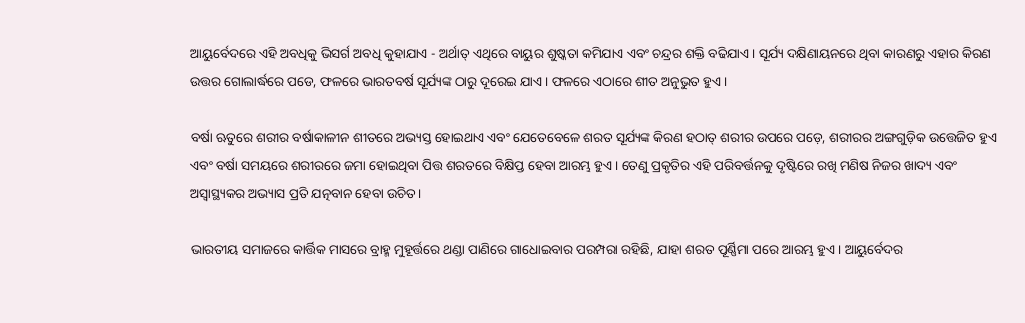ଆୟୁର୍ବେଦରେ ଏହି ଅବଧିକୁ ଭିସର୍ଗ ଅବଧି କୁହାଯାଏ - ଅର୍ଥାତ୍ ଏଥିରେ ବାୟୁର ଶୁଷ୍କତା କମିଯାଏ ଏବଂ ଚନ୍ଦ୍ରର ଶକ୍ତି ବଢିଯାଏ। ସୂର୍ଯ୍ୟ ଦକ୍ଷିଣାୟନରେ ଥିବା କାରଣରୁ ଏହାର କିରଣ ଉତ୍ତର ଗୋଲାର୍ଦ୍ଧରେ ପଡେ, ଫଳରେ ଭାରତବର୍ଷ ସୂର୍ଯ୍ୟଙ୍କ ଠାରୁ ଦୂରେଇ ଯାଏ। ଫଳରେ ଏଠାରେ ଶୀତ ଅନୁଭୁତ ହୁଏ।

ବର୍ଷା ଋତୁରେ ଶରୀର ବର୍ଷାକାଳୀନ ଶୀତରେ ଅଭ୍ୟସ୍ତ ହୋଇଥାଏ ଏବଂ ଯେତେବେଳେ ଶରତ ସୂର୍ଯ୍ୟଙ୍କ କିରଣ ହଠାତ୍ ଶରୀର ଉପରେ ପଡ଼େ, ଶରୀରର ଅଙ୍ଗଗୁଡ଼ିକ ଉତ୍ତେଜିତ ହୁଏ ଏବଂ ବର୍ଷା ସମୟରେ ଶରୀରରେ ଜମା ହୋଇଥିବା ପିତ୍ତ ଶରତରେ ବିକ୍ଷିପ୍ତ ହେବା ଆରମ୍ଭ ହୁଏ। ତେଣୁ ପ୍ରକୃତିର ଏହି ପରିବର୍ତ୍ତନକୁ ଦୃଷ୍ଟିରେ ରଖି ମଣିଷ ନିଜର ଖାଦ୍ୟ ଏବଂ ଅସ୍ୱାସ୍ଥ୍ୟକର ଅଭ୍ୟାସ ପ୍ରତି ଯତ୍ନବାନ ହେବା ଉଚିତ।

ଭାରତୀୟ ସମାଜରେ କାର୍ତ୍ତିକ ମାସରେ ବ୍ରାହ୍ମ ମୁହୂର୍ତ୍ତରେ ଥଣ୍ଡା ପାଣିରେ ଗାଧୋଇବାର ପରମ୍ପରା ରହିଛି, ଯାହା ଶରତ ପୂର୍ଣ୍ଣିମା ପରେ ଆରମ୍ଭ ହୁଏ। ଆୟୁର୍ବେଦର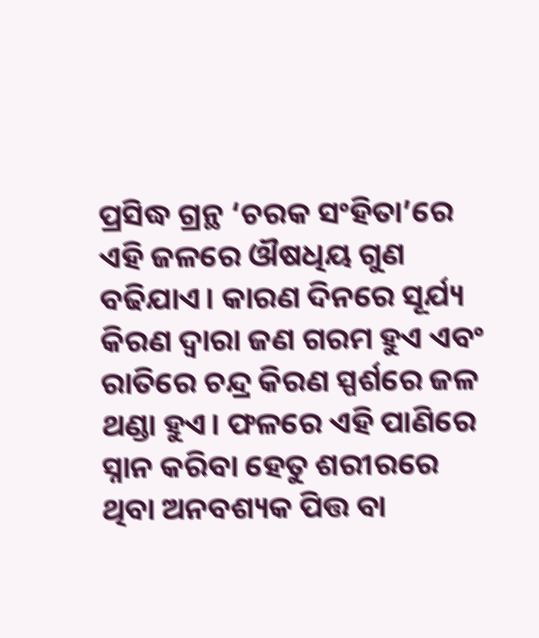ପ୍ରସିଦ୍ଧ ଗ୍ରନ୍ଥ ‘ଚରକ ସଂହିତା’ରେ ଏହି ଜଳରେ ଔଷଧିୟ ଗୁଣ ବଢିଯାଏ। କାରଣ ଦିନରେ ସୂର୍ଯ୍ୟ କିରଣ ଦ୍ୱାରା ଜଣ ଗରମ ହୁଏ ଏବଂ ରାତିରେ ଚନ୍ଦ୍ର କିରଣ ସ୍ପର୍ଶରେ ଜଳ ଥଣ୍ଡା ହୁଏ। ଫଳରେ ଏହି ପାଣିରେ ସ୍ନାନ କରିବା ହେତୁ ଶରୀରରେ ଥିବା ଅନବଶ୍ୟକ ପିତ୍ତ ବା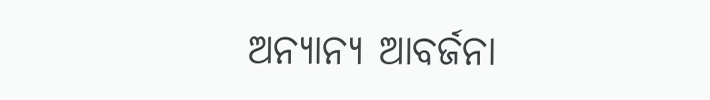ଅନ୍ୟାନ୍ୟ ଆବର୍ଜନା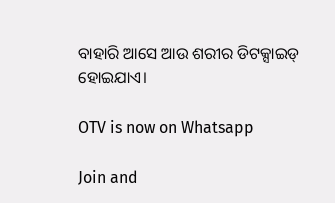ବାହାରି ଆସେ ଆଉ ଶରୀର ଡିଟକ୍ସାଇଡ୍ ହୋଇଯାଏ।

OTV is now on Whatsapp

Join and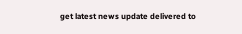get latest news update delivered to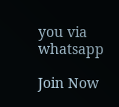you via whatsapp

Join Now